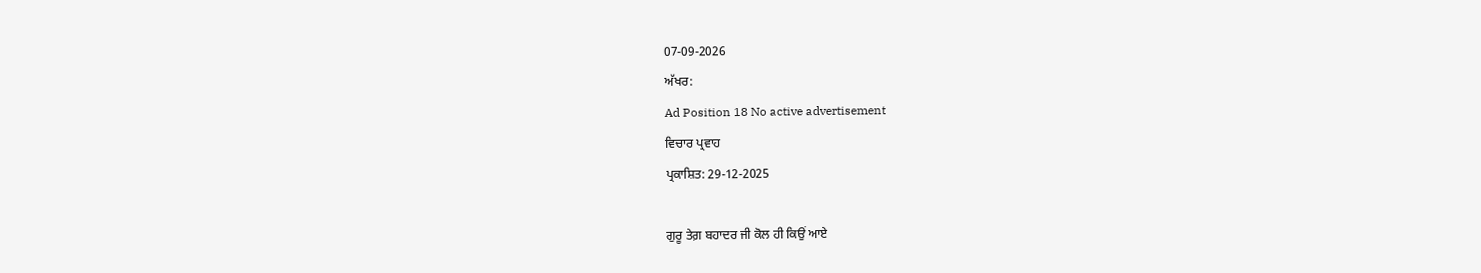07-09-2026
ਅੱਖਰ:
Ad Position 18 No active advertisement
ਵਿਚਾਰ ਪ੍ਰਵਾਹ
ਪ੍ਰਕਾਸ਼ਿਤ: 29-12-2025

ਗੁਰੂ ਤੇਗ਼ ਬਹਾਦਰ ਜੀ ਕੋਲ ਹੀ ਕਿਉਂ ਆਏ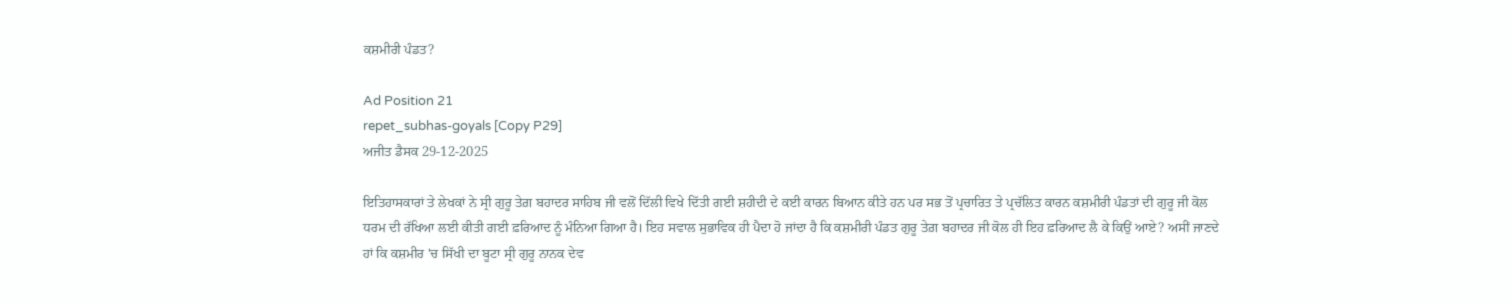ਕਸ਼ਮੀਰੀ ਪੰਡਤ?

Ad Position 21
repet_subhas-goyals [Copy P29]
ਅਜੀਤ ਡੈਸਕ 29-12-2025

ਇਤਿਹਾਸਕਾਰਾਂ ਤੇ ਲੇਖਕਾਂ ਨੇ ਸ੍ਰੀ ਗੁਰੂ ਤੇਗ਼ ਬਹਾਦਰ ਸਾਹਿਬ ਜੀ ਵਲੋਂ ਦਿੱਲੀ ਵਿਖੇ ਦਿੱਤੀ ਗਈ ਸ਼ਹੀਦੀ ਦੇ ਕਈ ਕਾਰਨ ਬਿਆਨ ਕੀਤੇ ਹਨ ਪਰ ਸਭ ਤੋਂ ਪ੍ਰਚਾਰਿਤ ਤੇ ਪ੍ਰਚੱਲਿਤ ਕਾਰਨ ਕਸ਼ਮੀਰੀ ਪੰਡਤਾਂ ਦੀ ਗੁਰੂ ਜੀ ਕੋਲ ਧਰਮ ਦੀ ਰੱਖਿਆ ਲਈ ਕੀਤੀ ਗਈ ਫ਼ਰਿਆਦ ਨੂੰ ਮੰਨਿਆ ਗਿਆ ਹੈ। ਇਹ ਸਵਾਲ ਸੁਭਾਵਿਕ ਹੀ ਪੈਦਾ ਹੋ ਜਾਂਦਾ ਹੈ ਕਿ ਕਸ਼ਮੀਰੀ ਪੰਡਤ ਗੁਰੂ ਤੇਗ਼ ਬਹਾਦਰ ਜੀ ਕੋਲ ਹੀ ਇਹ ਫ਼ਰਿਆਦ ਲੈ ਕੇ ਕਿਉਂ ਆਏ? ਅਸੀਂ ਜਾਣਦੇ ਹਾਂ ਕਿ ਕਸ਼ਮੀਰ 'ਚ ਸਿੱਖੀ ਦਾ ਬੂਟਾ ਸ੍ਰੀ ਗੁਰੂ ਨਾਨਕ ਦੇਵ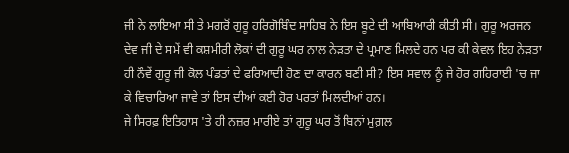ਜੀ ਨੇ ਲਾਇਆ ਸੀ ਤੇ ਮਗਰੋਂ ਗੁਰੂ ਹਰਿਗੋਬਿੰਦ ਸਾਹਿਬ ਨੇ ਇਸ ਬੂਟੇ ਦੀ ਆਬਿਆਰੀ ਕੀਤੀ ਸੀ। ਗੁਰੂ ਅਰਜਨ ਦੇਵ ਜੀ ਦੇ ਸਮੇਂ ਵੀ ਕਸ਼ਮੀਰੀ ਲੋਕਾਂ ਦੀ ਗੁਰੂ ਘਰ ਨਾਲ ਨੇੜਤਾ ਦੇ ਪ੍ਰਮਾਣ ਮਿਲਦੇ ਹਨ ਪਰ ਕੀ ਕੇਵਲ ਇਹ ਨੇੜਤਾ ਹੀ ਨੌਵੇਂ ਗੁਰੂ ਜੀ ਕੋਲ ਪੰਡਤਾਂ ਦੇ ਫਰਿਆਦੀ ਹੋਣ ਦਾ ਕਾਰਨ ਬਣੀ ਸੀ? ਇਸ ਸਵਾਲ ਨੂੰ ਜੇ ਹੋਰ ਗਹਿਰਾਈ 'ਚ ਜਾ ਕੇ ਵਿਚਾਰਿਆ ਜਾਵੇ ਤਾਂ ਇਸ ਦੀਆਂ ਕਈ ਹੋਰ ਪਰਤਾਂ ਮਿਲਦੀਆਂ ਹਨ।
ਜੇ ਸਿਰਫ਼ ਇਤਿਹਾਸ 'ਤੇ ਹੀ ਨਜ਼ਰ ਮਾਰੀਏ ਤਾਂ ਗੁਰੂ ਘਰ ਤੋਂ ਬਿਨਾਂ ਮੁਗ਼ਲ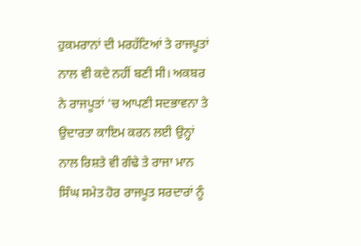ਹੁਕਮਰਾਨਾਂ ਦੀ ਮਰਹੱਟਿਆਂ ਤੇ ਰਾਜਪੂਤਾਂ ਨਾਲ ਵੀ ਕਦੇ ਨਹੀਂ ਬਣੀ ਸੀ। ਅਕਬਰ ਨੇ ਰਾਜਪੂਤਾਂ 'ਚ ਆਪਣੀ ਸਦਭਾਵਨਾ ਤੇ ਉਦਾਰਤਾ ਕਾਇਮ ਕਰਨ ਲਈ ਉਨ੍ਹਾਂ ਨਾਲ ਰਿਸ਼ਤੇ ਵੀ ਗੰਢੇ ਤੇ ਰਾਜਾ ਮਾਨ ਸਿੰਘ ਸਮੇਤ ਹੋਰ ਰਾਜਪੂਤ ਸਰਦਾਰਾਂ ਨੂੰ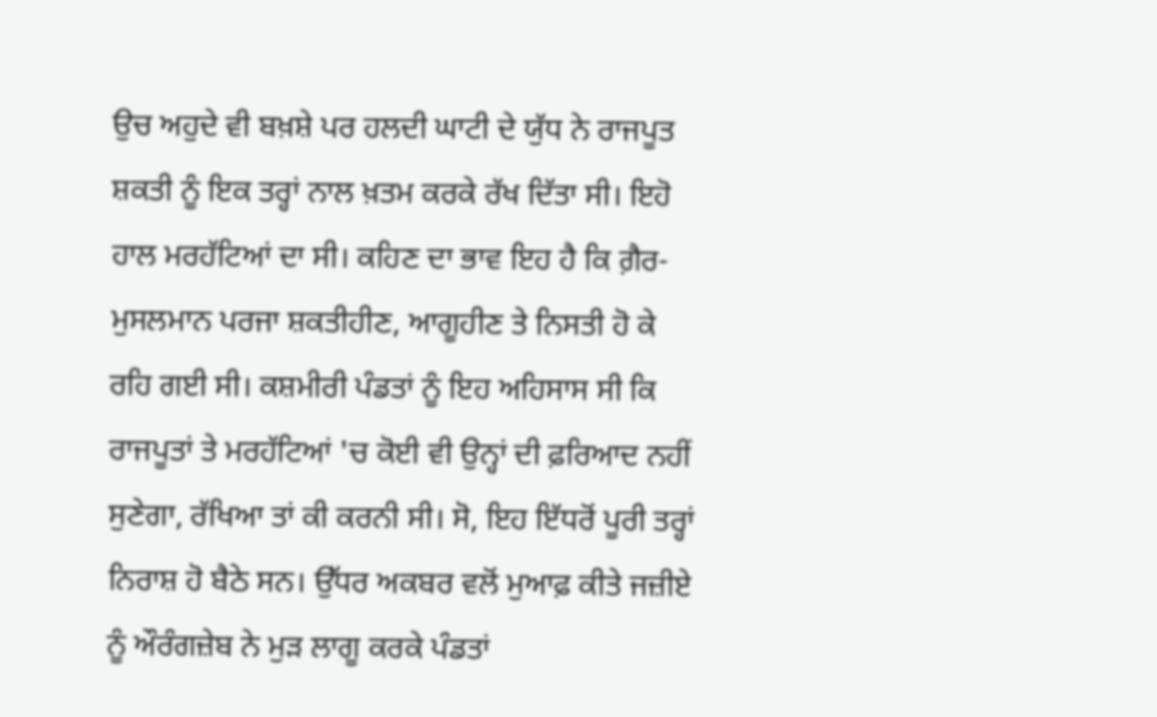ਉਚ ਅਹੁਦੇ ਵੀ ਬਖ਼ਸ਼ੇ ਪਰ ਹਲਦੀ ਘਾਟੀ ਦੇ ਯੁੱਧ ਨੇ ਰਾਜਪੂਤ ਸ਼ਕਤੀ ਨੂੰ ਇਕ ਤਰ੍ਹਾਂ ਨਾਲ ਖ਼ਤਮ ਕਰਕੇ ਰੱਖ ਦਿੱਤਾ ਸੀ। ਇਹੋ ਹਾਲ ਮਰਹੱਟਿਆਂ ਦਾ ਸੀ। ਕਹਿਣ ਦਾ ਭਾਵ ਇਹ ਹੈ ਕਿ ਗ਼ੈਰ-ਮੁਸਲਮਾਨ ਪਰਜਾ ਸ਼ਕਤੀਹੀਣ, ਆਗੂਹੀਣ ਤੇ ਨਿਸਤੀ ਹੋ ਕੇ ਰਹਿ ਗਈ ਸੀ। ਕਸ਼ਮੀਰੀ ਪੰਡਤਾਂ ਨੂੰ ਇਹ ਅਹਿਸਾਸ ਸੀ ਕਿ ਰਾਜਪੂਤਾਂ ਤੇ ਮਰਹੱਟਿਆਂ 'ਚ ਕੋਈ ਵੀ ਉਨ੍ਹਾਂ ਦੀ ਫ਼ਰਿਆਦ ਨਹੀਂ ਸੁਣੇਗਾ, ਰੱਖਿਆ ਤਾਂ ਕੀ ਕਰਨੀ ਸੀ। ਸੋ, ਇਹ ਇੱਧਰੋਂ ਪੂਰੀ ਤਰ੍ਹਾਂ ਨਿਰਾਸ਼ ਹੋ ਬੈਠੇ ਸਨ। ਉੱਧਰ ਅਕਬਰ ਵਲੋਂ ਮੁਆਫ਼ ਕੀਤੇ ਜਜ਼ੀਏ ਨੂੰ ਔਰੰਗਜ਼ੇਬ ਨੇ ਮੁੜ ਲਾਗੂ ਕਰਕੇ ਪੰਡਤਾਂ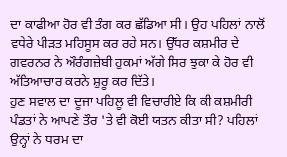ਦਾ ਕਾਫੀਆ ਹੋਰ ਵੀ ਤੰਗ ਕਰ ਛੱਡਿਆ ਸੀ। ਉਹ ਪਹਿਲਾਂ ਨਾਲੋਂ ਵਧੇਰੇ ਪੀੜਤ ਮਹਿਸੂਸ ਕਰ ਰਹੇ ਸਨ। ਉੱਧਰ ਕਸ਼ਮੀਰ ਦੇ ਗਵਰਨਰ ਨੇ ਔਰੰਗਜ਼ੇਬੀ ਹੁਕਮਾਂ ਅੱਗੇ ਸਿਰ ਝੁਕਾ ਕੇ ਹੋਰ ਵੀ ਅੱਤਿਆਚਾਰ ਕਰਨੇ ਸ਼ੁਰੂ ਕਰ ਦਿੱਤੇ।
ਹੁਣ ਸਵਾਲ ਦਾ ਦੂਜਾ ਪਹਿਲੂ ਵੀ ਵਿਚਾਰੀਏ ਕਿ ਕੀ ਕਸ਼ਮੀਰੀ ਪੰਡਤਾਂ ਨੇ ਆਪਣੇ ਤੌਰ 'ਤੇ ਵੀ ਕੋਈ ਯਤਨ ਕੀਤਾ ਸੀ? ਪਹਿਲਾਂ ਉਨ੍ਹਾਂ ਨੇ ਧਰਮ ਦਾ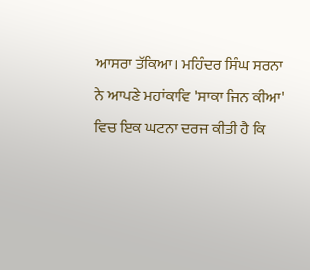ਆਸਰਾ ਤੱਕਿਆ। ਮਹਿੰਦਰ ਸਿੰਘ ਸਰਨਾ ਨੇ ਆਪਣੇ ਮਹਾਂਕਾਵਿ 'ਸਾਕਾ ਜਿਨ ਕੀਆ' ਵਿਚ ਇਕ ਘਟਨਾ ਦਰਜ ਕੀਤੀ ਹੈ ਕਿ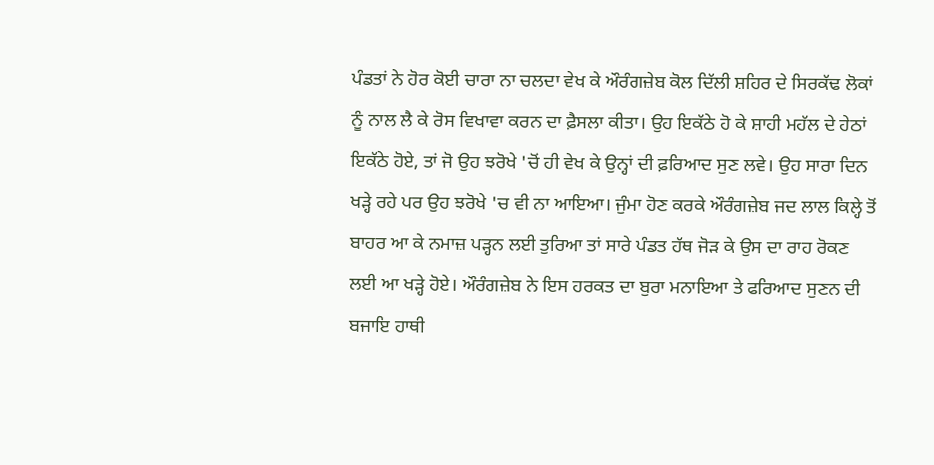ਪੰਡਤਾਂ ਨੇ ਹੋਰ ਕੋਈ ਚਾਰਾ ਨਾ ਚਲਦਾ ਵੇਖ ਕੇ ਔਰੰਗਜ਼ੇਬ ਕੋਲ ਦਿੱਲੀ ਸ਼ਹਿਰ ਦੇ ਸਿਰਕੱਢ ਲੋਕਾਂ ਨੂੰ ਨਾਲ ਲੈ ਕੇ ਰੋਸ ਵਿਖਾਵਾ ਕਰਨ ਦਾ ਫ਼ੈਸਲਾ ਕੀਤਾ। ਉਹ ਇਕੱਠੇ ਹੋ ਕੇ ਸ਼ਾਹੀ ਮਹੱਲ ਦੇ ਹੇਠਾਂ ਇਕੱਠੇ ਹੋਏ, ਤਾਂ ਜੋ ਉਹ ਝਰੋਖੇ 'ਚੋਂ ਹੀ ਵੇਖ ਕੇ ਉਨ੍ਹਾਂ ਦੀ ਫ਼ਰਿਆਦ ਸੁਣ ਲਵੇ। ਉਹ ਸਾਰਾ ਦਿਨ ਖੜ੍ਹੇ ਰਹੇ ਪਰ ਉਹ ਝਰੋਖੇ 'ਚ ਵੀ ਨਾ ਆਇਆ। ਜੁੰਮਾ ਹੋਣ ਕਰਕੇ ਔਰੰਗਜ਼ੇਬ ਜਦ ਲਾਲ ਕਿਲ੍ਹੇ ਤੋਂ ਬਾਹਰ ਆ ਕੇ ਨਮਾਜ਼ ਪੜ੍ਹਨ ਲਈ ਤੁਰਿਆ ਤਾਂ ਸਾਰੇ ਪੰਡਤ ਹੱਥ ਜੋੜ ਕੇ ਉਸ ਦਾ ਰਾਹ ਰੋਕਣ ਲਈ ਆ ਖੜ੍ਹੇ ਹੋਏ। ਔਰੰਗਜ਼ੇਬ ਨੇ ਇਸ ਹਰਕਤ ਦਾ ਬੁਰਾ ਮਨਾਇਆ ਤੇ ਫਰਿਆਦ ਸੁਣਨ ਦੀ ਬਜਾਇ ਹਾਥੀ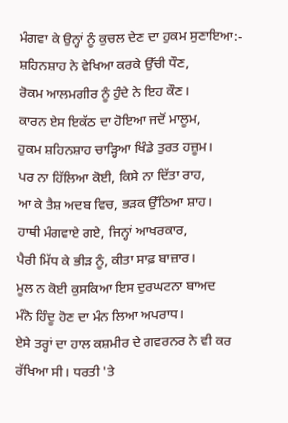ਮੰਗਵਾ ਕੇ ਉਨ੍ਹਾਂ ਨੂੰ ਕੁਚਲ ਦੇਣ ਦਾ ਹੁਕਮ ਸੁਣਾਇਆ:-
ਸ਼ਹਿਨਸ਼ਾਹ ਨੇ ਵੇਖਿਆ ਕਰਕੇ ਉੱਚੀ ਧੌਣ,
ਰੋਕਮ ਆਲਮਗੀਰ ਨੂੰ ਹੁੰਦੇ ਨੇ ਇਹ ਕੌਣ।
ਕਾਰਨ ਏਸ ਇਕੱਠ ਦਾ ਹੋਇਆ ਜਦੋਂ ਮਾਲੂਮ,
ਹੁਕਮ ਸ਼ਹਿਨਸ਼ਾਹ ਚਾੜ੍ਹਿਆ ਖਿੰਡੇ ਤੁਰਤ ਹਜ਼ੂਮ।
ਪਰ ਨਾ ਹਿੱਲਿਆ ਕੋਈ, ਕਿਸੇ ਨਾ ਦਿੱਤਾ ਰਾਹ,
ਆ ਕੇ ਤੈਸ਼ ਅਦਬ ਵਿਚ, ਭੜਕ ਉੱਠਿਆ ਸ਼ਾਹ।
ਹਾਥੀ ਮੰਗਵਾਏ ਗਏ, ਜਿਨ੍ਹਾਂ ਆਖਰਕਾਰ,
ਪੈਰੀ ਮਿੱਧ ਕੇ ਭੀੜ ਨੂੰ, ਕੀਤਾ ਸਾਫ਼ ਬਾਜ਼ਾਰ।
ਮੂਲ ਨ ਕੋਈ ਕੁਸਕਿਆ ਇਸ ਦੁਰਘਟਨਾ ਬਾਅਦ
ਮੰਨੋ ਹਿੰਦੂ ਹੋਣ ਦਾ ਮੰਨ ਲਿਆ ਅਪਰਾਧ।
ਏਸੇ ਤਰ੍ਹਾਂ ਦਾ ਹਾਲ ਕਸ਼ਮੀਰ ਦੇ ਗਵਰਨਰ ਨੇ ਵੀ ਕਰ ਰੱਖਿਆ ਸੀ। ਧਰਤੀ 'ਤੇ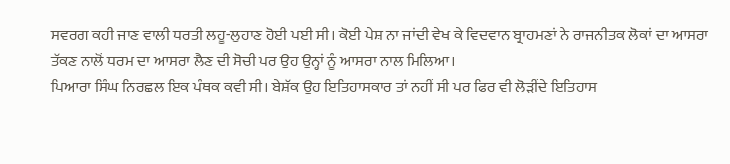ਸਵਰਗ ਕਹੀ ਜਾਣ ਵਾਲੀ ਧਰਤੀ ਲਹੂ-ਲੁਹਾਣ ਹੋਈ ਪਈ ਸੀ। ਕੋਈ ਪੇਸ਼ ਨਾ ਜਾਂਦੀ ਵੇਖ ਕੇ ਵਿਦਵਾਨ ਬ੍ਰਾਹਮਣਾਂ ਨੇ ਰਾਜਨੀਤਕ ਲੋਕਾਂ ਦਾ ਆਸਰਾ ਤੱਕਣ ਨਾਲੋਂ ਧਰਮ ਦਾ ਆਸਰਾ ਲੈਣ ਦੀ ਸੋਚੀ ਪਰ ਉਹ ਉਨ੍ਹਾਂ ਨੂੰ ਆਸਰਾ ਨਾਲ ਮਿਲਿਆ।
ਪਿਆਰਾ ਸਿੰਘ ਨਿਰਛਲ ਇਕ ਪੰਥਕ ਕਵੀ ਸੀ। ਬੇਸ਼ੱਕ ਉਹ ਇਤਿਹਾਸਕਾਰ ਤਾਂ ਨਹੀਂ ਸੀ ਪਰ ਫਿਰ ਵੀ ਲੋੜੀਂਦੇ ਇਤਿਹਾਸ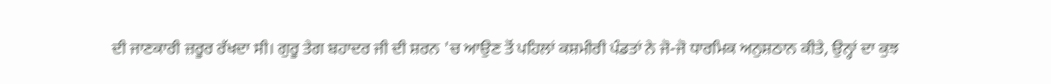ਦੀ ਜਾਣਕਾਰੀ ਜ਼ਰੂਰ ਰੱਖਦਾ ਸੀ। ਗੁਰੂ ਤੇਗ ਬਹਾਦਰ ਜੀ ਦੀ ਸ਼ਰਨ 'ਚ ਆਉਣ ਤੋਂ ਪਹਿਲਾਂ ਕਸ਼ਮੀਰੀ ਪੰਡਤਾਂ ਨੇ ਜੋ-ਜੋ ਧਾਰਮਿਕ ਅਨੁਸ਼ਠਾਨ ਕੀਤੇ, ਉਨ੍ਹਾਂ ਦਾ ਕੁਝ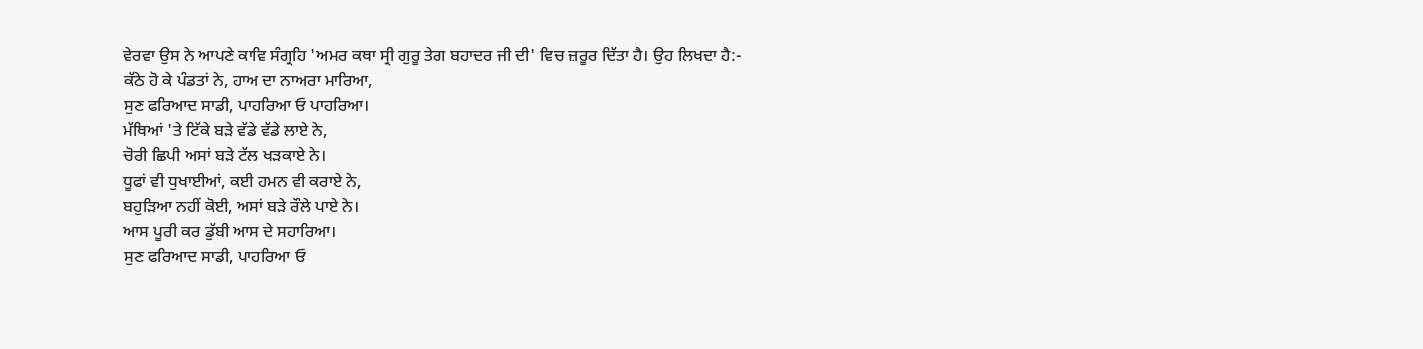ਵੇਰਵਾ ਉਸ ਨੇ ਆਪਣੇ ਕਾਵਿ ਸੰਗ੍ਰਹਿ 'ਅਮਰ ਕਥਾ ਸ੍ਰੀ ਗੁਰੂ ਤੇਗ ਬਹਾਦਰ ਜੀ ਦੀ' ਵਿਚ ਜ਼ਰੂਰ ਦਿੱਤਾ ਹੈ। ਉਹ ਲਿਖਦਾ ਹੈ:-
ਕੱਠੇ ਹੋ ਕੇ ਪੰਡਤਾਂ ਨੇ, ਹਾਅ ਦਾ ਨਾਅਰਾ ਮਾਰਿਆ,
ਸੁਣ ਫਰਿਆਦ ਸਾਡੀ, ਪਾਹਰਿਆ ਓ ਪਾਹਰਿਆ।
ਮੱਥਿਆਂ 'ਤੇ ਟਿੱਕੇ ਬੜੇ ਵੱਡੇ ਵੱਡੇ ਲਾਏ ਨੇ,
ਚੋਰੀ ਛਿਪੀ ਅਸਾਂ ਬੜੇ ਟੱਲ ਖੜਕਾਏ ਨੇ।
ਧੂਫਾਂ ਵੀ ਧੁਖਾਈਆਂ, ਕਈ ਹਮਨ ਵੀ ਕਰਾਏ ਨੇ,
ਬਹੁੜਿਆ ਨਹੀਂ ਕੋਈ, ਅਸਾਂ ਬੜੇ ਰੌਲੇ ਪਾਏ ਨੇ।
ਆਸ ਪੂਰੀ ਕਰ ਡੁੱਬੀ ਆਸ ਦੇ ਸਹਾਰਿਆ।
ਸੁਣ ਫਰਿਆਦ ਸਾਡੀ, ਪਾਹਰਿਆ ਓ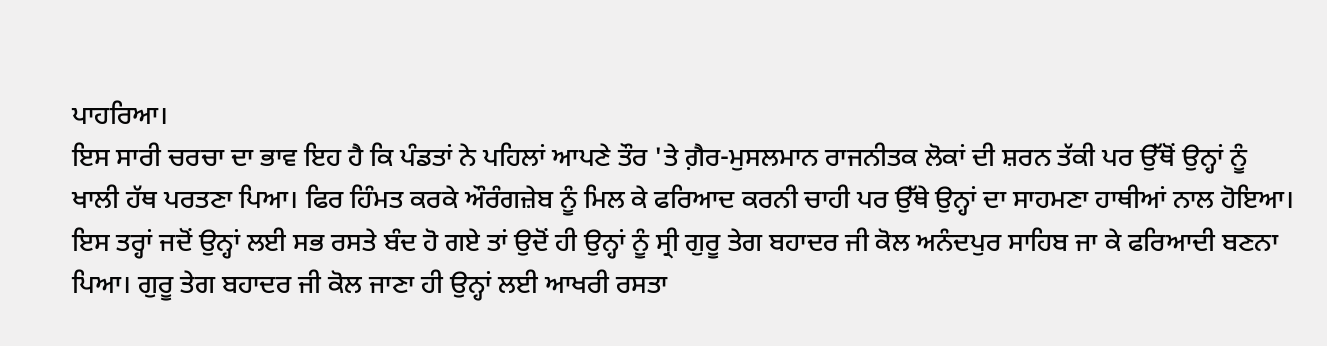ਪਾਹਰਿਆ।
ਇਸ ਸਾਰੀ ਚਰਚਾ ਦਾ ਭਾਵ ਇਹ ਹੈ ਕਿ ਪੰਡਤਾਂ ਨੇ ਪਹਿਲਾਂ ਆਪਣੇ ਤੌਰ 'ਤੇ ਗ਼ੈਰ-ਮੁਸਲਮਾਨ ਰਾਜਨੀਤਕ ਲੋਕਾਂ ਦੀ ਸ਼ਰਨ ਤੱਕੀ ਪਰ ਉੱਥੋਂ ਉਨ੍ਹਾਂ ਨੂੰ ਖਾਲੀ ਹੱਥ ਪਰਤਣਾ ਪਿਆ। ਫਿਰ ਹਿੰਮਤ ਕਰਕੇ ਔਰੰਗਜ਼ੇਬ ਨੂੰ ਮਿਲ ਕੇ ਫਰਿਆਦ ਕਰਨੀ ਚਾਹੀ ਪਰ ਉੱਥੇ ਉਨ੍ਹਾਂ ਦਾ ਸਾਹਮਣਾ ਹਾਥੀਆਂ ਨਾਲ ਹੋਇਆ। ਇਸ ਤਰ੍ਹਾਂ ਜਦੋਂ ਉਨ੍ਹਾਂ ਲਈ ਸਭ ਰਸਤੇ ਬੰਦ ਹੋ ਗਏ ਤਾਂ ਉਦੋਂ ਹੀ ਉਨ੍ਹਾਂ ਨੂੰ ਸ੍ਰੀ ਗੁਰੂ ਤੇਗ ਬਹਾਦਰ ਜੀ ਕੋਲ ਅਨੰਦਪੁਰ ਸਾਹਿਬ ਜਾ ਕੇ ਫਰਿਆਦੀ ਬਣਨਾ ਪਿਆ। ਗੁਰੂ ਤੇਗ ਬਹਾਦਰ ਜੀ ਕੋਲ ਜਾਣਾ ਹੀ ਉਨ੍ਹਾਂ ਲਈ ਆਖਰੀ ਰਸਤਾ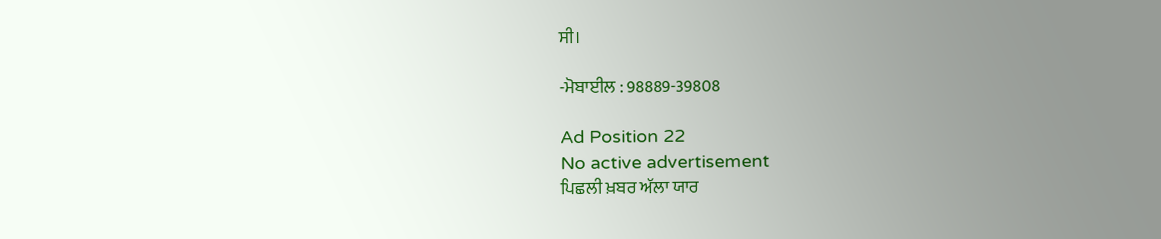ਸੀ।

-ਮੋਬਾਈਲ : 98889-39808

Ad Position 22
No active advertisement
ਪਿਛਲੀ ਖ਼ਬਰ ਅੱਲਾ ਯਾਰ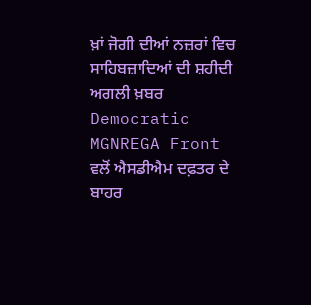ਖ਼ਾਂ ਜੋਗੀ ਦੀਆਂ ਨਜ਼ਰਾਂ ਵਿਚ ਸਾਹਿਬਜ਼ਾਦਿਆਂ ਦੀ ਸ਼ਹੀਦੀ ਅਗਲੀ ਖ਼ਬਰ Democratic MGNREGA Front ਵਲੋਂ ਐਸਡੀਐਮ ਦਫ਼ਤਰ ਦੇ ਬਾਹਰ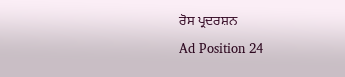ਰੋਸ ਪ੍ਰਦਰਸ਼ਨ
Ad Position 24